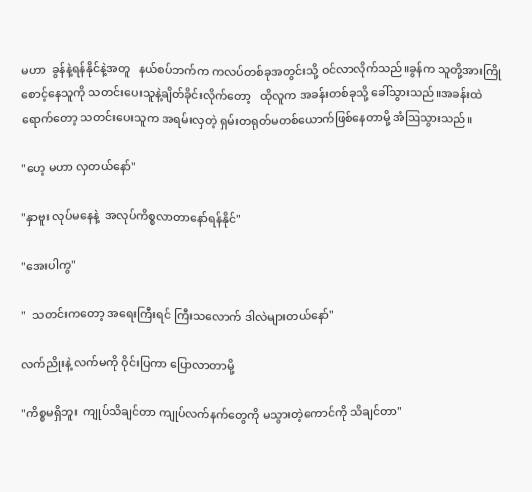မဟာ  ခွန်နဲ့ရန်နိုင်နဲ့အတူ   နယ်စပ်ဘက်က ကလပ်တစ်ခုအတွင်းသို့ ဝင်လာလိုက်သည်။ခွန်က သူတို့အားကြိုစောင့်နေသူကို သတင်းပေးသူနဲ့ချိတ်ခိုင်းလိုက်တော့   ထိုလူက အခန်းတစ်ခုသို့ ခေါ်သွားသည်။အခန်းထဲရောက်တော့ သတင်းပေးသူက အရမ်းလှတဲ့ ရှမ်းတရုတ်မတစ်ယောက်ဖြစ်နေတာမို့ အံဩသွားသည်။

"ဟေ့ မဟာ လှတယ်နော်"

"နှာဗူး လုပ်မနေနဲ့  အလုပ်ကိစ္စလာတာနော်ရန်နိုင်"

"အေးပါကွ"

"  သတင်းကတော့ အရေးကြီးရင် ကြီးသလောက် ဒါလဲများတယ်နော်"

လက်ညိုးနဲ့ လက်မကို ဝိုင်းပြကာ ပြောလာတာမို့

"ကိစ္စမရှိဘူး  ကျုပ်သိချင်တာ ကျုပ်လက်နက်တွေကို မသွားတဲ့ကောင်ကို သိချင်တာ"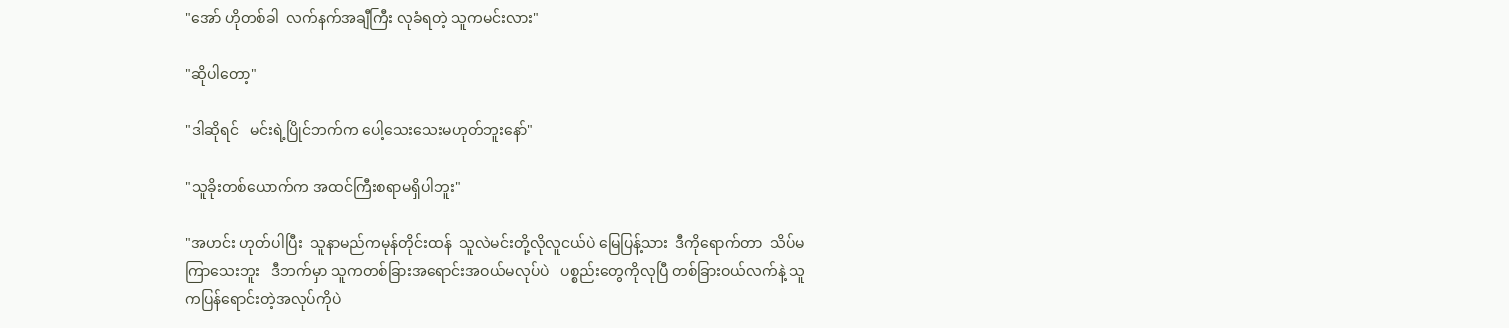"အော် ဟိုတစ်ခါ  လက်နက်အချီကြီး လုခံရတဲ့ သူကမင်းလား"

"ဆိုပါတော့"

"ဒါဆိုရင်   မင်းရဲ့ပြိုင်ဘက်က ပေါ့သေးသေးမဟုတ်ဘူးနော်"

"သူခိုးတစ်ယောက်က အထင်ကြီးစရာမရှိပါဘူး"

"အဟင်း ဟုတ်ပါပြီး  သူနာမည်ကမုန်တိုင်းထန်  သူလဲမင်းတို့လိုလူငယ်ပဲ မြေပြန့်သား  ဒီကိုရောက်တာ  သိပ်မကြာသေးဘူး   ဒီဘက်မှာ သူကတစ်ခြားအရောင်းအဝယ်မလုပ်ပဲ   ပစ္စည်းတွေကိုလုပြီ တစ်ခြားဝယ်လက်နဲ့ သူကပြန်ရောင်းတဲ့အလုပ်ကိုပဲ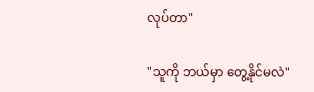လုပ်တာ"

"သူကို ဘယ်မှာ တွေ့နိုင်မလဲ"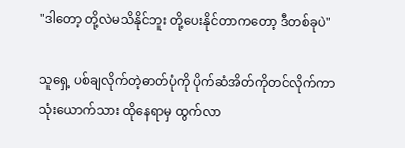"ဒါတော့ တို့လဲမသိနိုင်ဘူး တို့ပေးနိုင်တာကတော့ ဒီတစ်ခုပဲ"

သူရှေ့ ပစ်ချလိုက်တဲ့ဓာတ်ပုံကို ပိုက်ဆံအိတ်ကိုတင်လိုက်ကာ သုံးယောက်သား ထိုနေရာမှ ထွက်လာ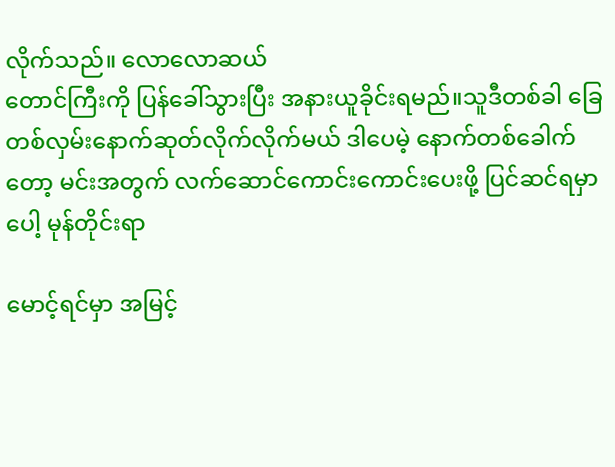လိုက်သည်။ လောလောဆယ်
တောင်ကြီးကို ပြန်ခေါ်သွားပြီး အနားယူခိုင်းရမည်။သူဒီတစ်ခါ ခြေတစ်လှမ်းနောက်ဆုတ်လိုက်လိုက်မယ် ဒါပေမဲ့ နောက်တစ်ခေါက်တော့ မင်းအတွက် လက်ဆောင်ကောင်းကောင်းပေးဖို့ ပြင်ဆင်ရမှာပေါ့ မုန်တိုင်းရာ

မောင့်ရင်မှာ အမြင့်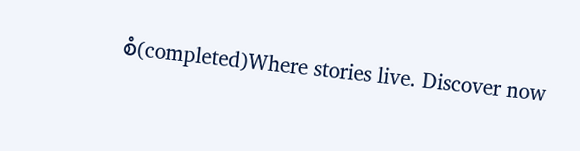စံ(completed)Where stories live. Discover now